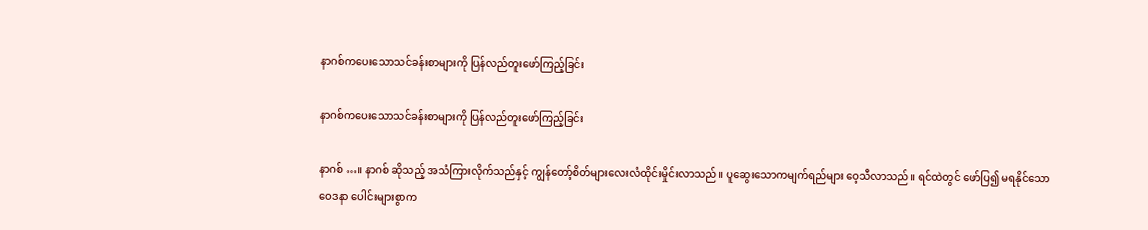နာဂစ်ကပေးသောသင်ခန်းစာများကို ပြန်လည်တူးဖော်ကြည့်ခြင်း

နာဂစ်ကပေးသောသင်ခန်းစာများကို ပြန်လည်တူးဖော်ကြည့်ခြင်း

နာဂစ် …။ နာဂစ် ဆိုသည့် အသံကြားလိုက်သည်နှင့် ကျွန်တော့်စိတ်များလေးလံထိုင်းမှိုင်းလာသည်။ ပူဆွေးသောကမျက်ရည်များ ဝေ့သီလာသည်။ ရင်ထဲတွင် ဖော်ပြ၍ မရနိုင်သော ဝေဒနာ ပေါင်းများစွာက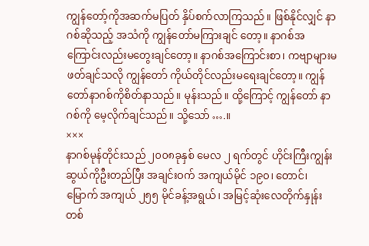ကျွန်တော့်ကိုအဆက်မပြတ် နှိပ်စက်လာကြသည်။ ဖြစ်နိုင်လျှင် နာဂစ်ဆိုသည့် အသံကို ကျွန်တော်မကြားချင် တော့။ နာဂစ်အကြောင်းလည်းမတွေးချင်တော့။ နာဂစ်အကြောင်းစာ၊ ကဗျာများမဖတ်ချင်သလို ကျွန်တော် ကိုယ်တိုင်လည်းမရေးချင်တော့။ ကျွန်တော်နာဂစ်ကိုစိတ်နာသည်။ မုန်းသည်။ ထို့ကြောင့် ကျွန်တော် နာဂစ်ကို မေ့လိုက်ချင်သည်။ သို့သော် ….။
×××
နာဂစ်မုန်တိုင်းသည် ၂၀၀၈ခုနှစ် မေလ ၂ ရက်တွင် ဟိုင်းကြီးကျွန်းဆွယ်ကိုဦးတည်ပြီး အချင်းဝက် အကျယ်မိုင် ၁၉၀၊ တောင်၊ မြောက် အကျယ် ၂၅၅ မိုင်ခန့်အရွယ်၊ အမြင့်ဆုံးလေတိုက်နှုန်းတစ်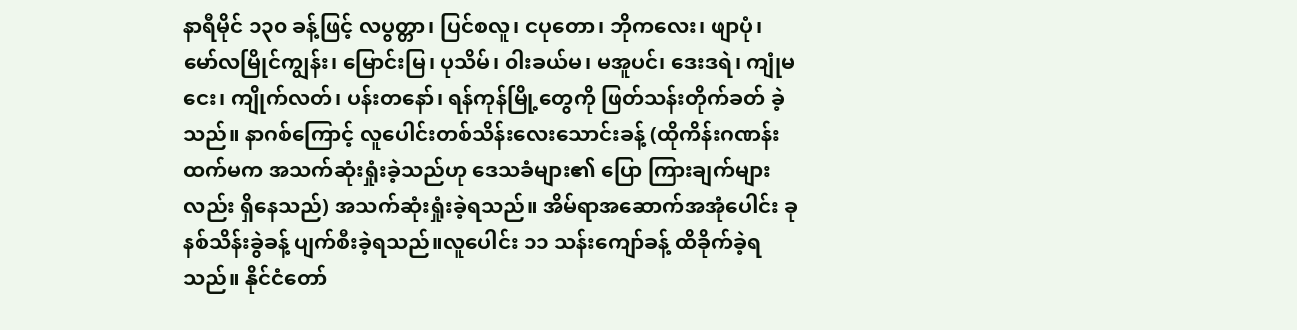နာရီမိုင် ၁၃၀ ခန့်ဖြင့် လပွတ္တာ၊ ပြင်စလူ၊ ငပုတော၊ ဘိုကလေး၊ ဖျာပုံ၊ မော်လမြိုင်ကျွန်း၊ မြောင်းမြ၊ ပုသိမ်၊ ၀ါးခယ်မ၊ မအူပင်၊ ဒေးဒရဲ၊ ကျုံမငေး၊ ကျိုက်လတ်၊ ပန်းတနော်၊ ရန်ကုန်မြို့တွေကို ဖြတ်သန်းတိုက်ခတ် ခဲ့သည်။ နာဂစ်ကြောင့် လူပေါင်းတစ်သိန်းလေးသောင်းခန့် (ထိုကိန်းဂဏန်းထက်မက အသက်ဆုံးရှုံးခဲ့သည်ဟု ဒေသခံများ၏ ပြော ကြားချက်များလည်း ရှိနေသည်) အသက်ဆုံးရှုံးခဲ့ရသည်။ အိမ်ရာအဆောက်အအုံပေါင်း ခုနစ်သိန်းခွဲခန့် ပျက်စီးခဲ့ရသည်။လူပေါင်း ၁၁ သန်းကျော်ခန့် ထိခိုက်ခဲ့ရသည်။ နိုင်ငံတော်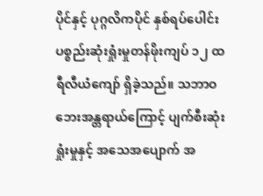ပိုင်နှင့် ပုဂ္ဂလိကပိုင် နှစ်ရပ်ပေါင်း ပစ္စည်းဆုံးရှုံးမှုတန်ဖိုးကျပ် ၁၂ ထရီလီယံကျော် ရှိခဲ့သည်။ သဘာဝဘေးအန္တရာယ်ကြောင့် ပျက်စီးဆုံးရှုံးမှုနှင့် အသေအပျောက် အ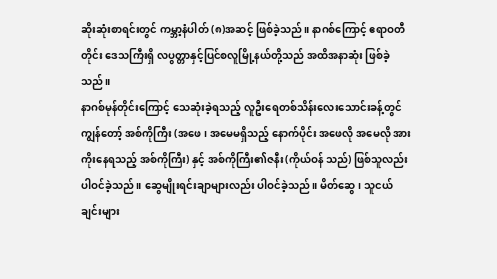ဆိုးဆုံးစာရင်းတွင် ကမ္ဘာ့နံပါတ် (၈)အဆင့် ဖြစ်ခဲ့သည်။ နာဂစ်ကြောင့် ဧရာဝတီတိုင်း ဒေသကြီးရှိ လပွတ္တာနှင့်ပြင်စလူမြို့နယ်တို့သည် အထိအနာဆုံး ဖြစ်ခဲ့သည်။
နာဂစ်မုန်တိုင်းကြောင့် သေဆုံးခဲ့ရသည့် လူဦးရေတစ်သိန်းလေးသောင်းခန့်တွင် ကျွန်တော့် အစ်ကိုကြီး (အဖေ၊ အမေမရှိသည့် နောက်ပိုင်း အဖေလို အမေလို အားကိုးနေရသည့် အစ်ကိုကြီး) နှင့် အစ်ကိုကြီး၏ဇနီး(ကိုယ်ဝန် သည်) ဖြစ်သူလည်း ပါဝင်ခဲ့သည်။ ဆွေမျိုးရင်းချာများလည်း ပါဝင်ခဲ့သည်။ မိတ်ဆွေ၊ သူငယ်ချင်းများ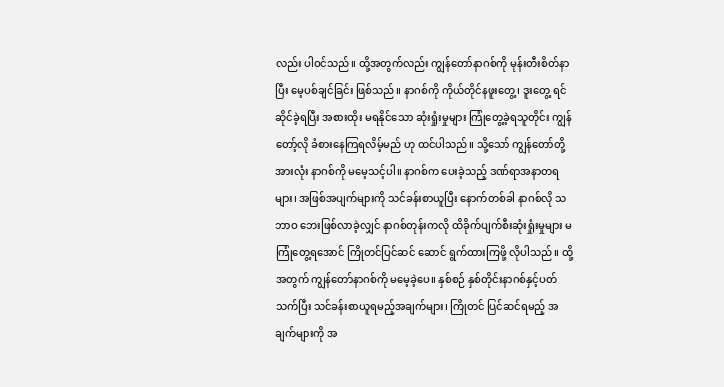လည်း ပါဝင်သည်။ ထို့အတွက်လည်း ကျွန်တော်နာဂစ်ကို မုန်းတီးစိတ်နာပြီး မေ့ပစ်ချင်ခြင်း ဖြစ်သည်။ နာဂစ်ကို ကိုယ်တိုင်နဖူးတွေ့၊ ဒူးတွေ့ ရင်ဆိုင်ခဲ့ရပြီး အစားထိုး မရနိုင်သော ဆုံးရှုံးမှုများ ကြုံတွေ့ခဲ့ရသူတိုင်း ကျွန်တော့်လို ခံစားနေကြရလိမ့်မည် ဟု ထင်ပါသည်။ သို့သော် ကျွန်တော်တို့အားလုံး နာဂစ်ကို မမေ့သင့်ပါ။ နာဂစ်က ပေးခဲ့သည့် ဒဏ်ရာအနာတရများ၊ အဖြစ်အပျက်များကို သင်ခန်းစာယူပြီး နောက်တစ်ခါ နာဂစ်လို သဘာဝ ဘေးဖြစ်လာခဲ့လျှင် နာဂစ်တုန်းကလို ထိခိုက်ပျက်စီးဆုံးရှုံးမှုများ မကြုံတွေ့ရအောင် ကြိုတင်ပြင်ဆင် ဆောင် ရွက်ထားကြဖို့ လိုပါသည်။ ထို့အတွက် ကျွန်တော်နာဂစ်ကို မမေ့ခဲ့ပေ။ နှစ်စဉ် နှစ်တိုင်းနာဂစ်နှင့်ပတ်သက်ပြီး သင်ခန်းစာယူရမည့်အချက်များ၊ ကြိုတင် ပြင်ဆင်ရမည့် အချက်များကို အ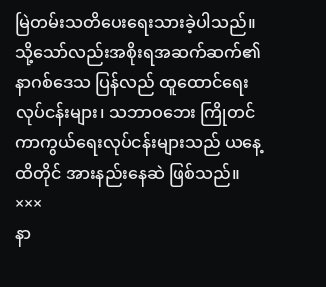မြဲတမ်းသတိပေးရေးသားခဲ့ပါသည်။ သို့သော်လည်းအစိုးရအဆက်ဆက်၏ နာဂစ်ဒေသ ပြန်လည် ထူထောင်ရေးလုပ်ငန်းများ၊ သဘာဝဘေး ကြိုတင်ကာကွယ်ရေးလုပ်ငန်းများသည် ယနေ့ထိတိုင် အားနည်းနေဆဲ ဖြစ်သည်။
×××
နာ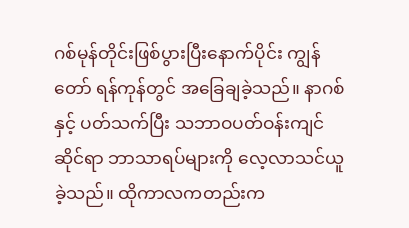ဂစ်မုန်တိုင်းဖြစ်ပွားပြီးနောက်ပိုင်း ကျွန်တော် ရန်ကုန်တွင် အခြေချခဲ့သည်။ နာဂစ်နှင့် ပတ်သက်ပြီး သဘာဝပတ်ဝန်းကျင်ဆိုင်ရာ ဘာသာရပ်များကို လေ့လာသင်ယူခဲ့သည်။ ထိုကာလကတည်းက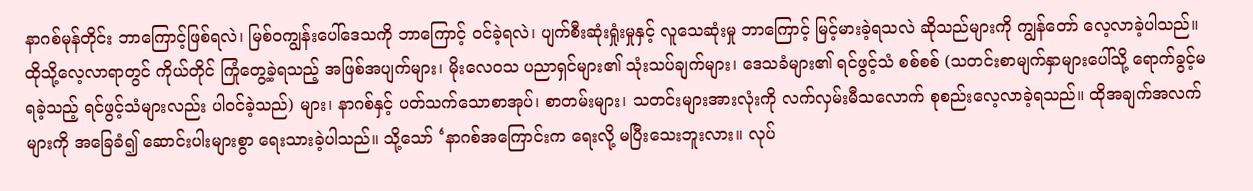နာဂစ်မုန်တိုင်း ဘာကြောင့်ဖြစ်ရလဲ၊ မြစ်ဝကျွန်းပေါ်ဒေသကို ဘာကြောင့် ဝင်ခဲ့ရလဲ၊ ပျက်စီးဆုံးရှုံးမှုနှင့် လူသေဆုံးမှု ဘာကြောင့် မြင့်မားခဲ့ရသလဲ ဆိုသည်များကို ကျွန်တော် လေ့လာခဲ့ပါသည်။ ထိုသို့လေ့လာရာတွင် ကိုယ်တိုင် ကြုံတွေ့ခဲ့ရသည့် အဖြစ်အပျက်များ၊ မိုးလေဝသ ပညာရှင်များ၏ သုံးသပ်ချက်များ၊ ဒေသခံများ၏ ရင်ဖွင့်သံ စစ်စစ် (သတင်းစာမျက်နှာများပေါ်သို့ ရောက်ခွင့်မရခဲ့သည့် ရင်ဖွင့်သံများလည်း ပါဝင်ခဲ့သည်) များ၊ နာဂစ်နှင့် ပတ်သက်သောစာအုပ်၊ စာတမ်းများ၊ သတင်းများအားလုံးကို လက်လှမ်းမီသလောက် စုစည်းလေ့လာခဲ့ရသည်။ ထိုအချက်အလက်များကို အခြေခံ၍ ဆောင်းပါးများစွာ ရေးသားခဲ့ပါသည်။ သို့သော် ‘နာဂစ်အကြောင်းက ရေးလို့ မပြီးသေးဘူးလား။ လုပ်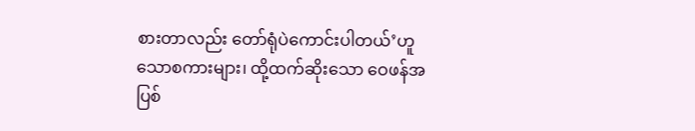စားတာလည်း တော်ရုံပဲကောင်းပါတယ်’ဟူသောစကားများ၊ ထို့ထက်ဆိုးသော ဝေဖန်အပြစ်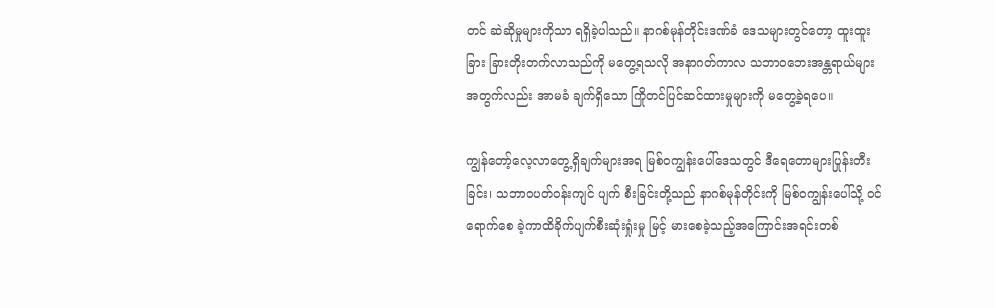တင် ဆဲဆိုမှုများကိုသာ ရရှိခဲ့ပါသည်။ နာဂစ်မုန်တိုင်းဒဏ်ခံ ဒေသများတွင်တော့ ထူးထူးခြား ခြားတိုးတက်လာသည်ကို မတွေ့ရသလို အနာဂတ်ကာလ သဘာဝဘေးအန္တရာယ်များအတွက်လည်း အာမခံ ချက်ရှိသော ကြိုတင်ပြင်ဆင်ထားမှုများကို မတွေ့ခဲ့ရပေ။

ကျွန်တော့်လေ့လာတွေ့ရှိချက်များအရ မြစ်ဝကျွန်းပေါ်ဒေသတွင် ဒီရေတောများပြုန်းတီး ခြင်း၊ သဘာဝပတ်ဝန်းကျင် ပျက် စီးခြင်းတို့သည် နာဂစ်မုန်တိုင်းကို မြစ်ဝကျွန်းပေါ်သို့ ဝင်ရောက်စေ ခဲ့ကာထိခိုက်ပျက်စီးဆုံးရှုံးမှု မြင့် မားစေခဲ့သည့်အကြောင်းအရင်းတစ်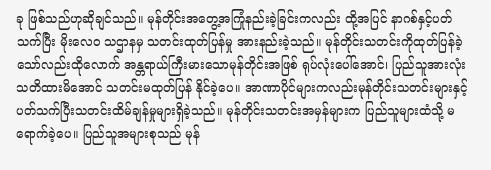ခု ဖြစ်သည်ဟုဆိုချင်သည်။ မုန်တိုင်းအတွေ့အကြုံနည်းခဲ့ခြင်းကလည်း ထို့အပြင် နာဂစ်နှင့်ပတ်သက်ပြီး မိုးလေဝ သဌာနမှ သတင်းထုတ်ပြန်မှု အားနည်းခဲ့သည်။ မုန်တိုင်းသတင်းကိုထုတ်ပြန်ခဲ့သော်လည်းထိုလောက် အန္တရာယ်ကြီးမားသောမုန်တိုင်းအဖြစ် ရုပ်လုံးပေါ်အောင်၊ ပြည်သူအားလုံးသတိထားမိအောင် သတင်းမထုတ်ပြန် နိုင်ခဲ့ပေ။ အာဏာပိုင်များကလည်းမုန်တိုင်းသတင်းများနှင့် ပတ်သက်ပြီးသတင်းထိမ်ချန်မှုများရှိခဲ့သည်။ မုန်တိုင်းသတင်းအမှန်များက ပြည်သူများထံသို့ မရောက်ခဲ့ပေ။ ပြည်သူအများစုသည် မုန်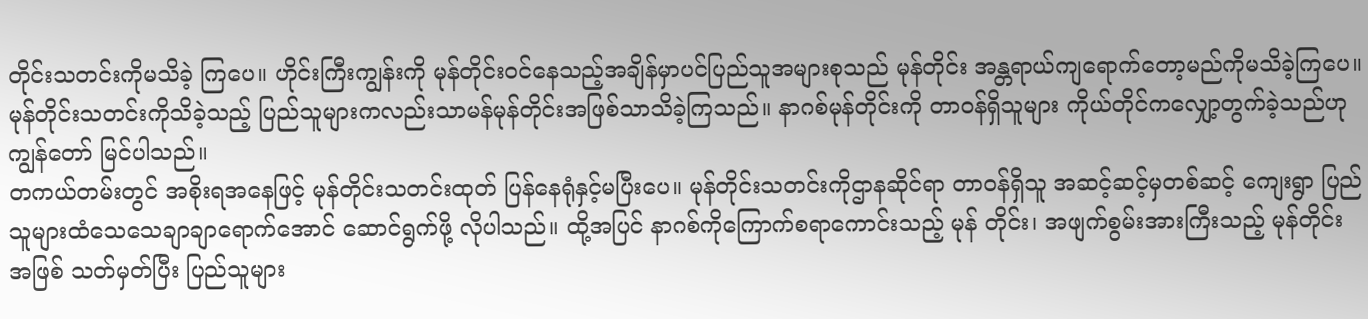တိုင်းသတင်းကိုမသိခဲ့ ကြပေ။ ဟိုင်းကြီးကျွန်းကို မုန်တိုင်းဝင်နေသည့်အချိန်မှာပင်ပြည်သူအများစုသည် မုန်တိုင်း အန္တရာယ်ကျရောက်တော့မည်ကိုမသိခဲ့ကြပေ။ မုန်တိုင်းသတင်းကိုသိခဲ့သည့် ပြည်သူများကလည်းသာမန်မုန်တိုင်းအဖြစ်သာသိခဲ့ကြသည်။ နာဂစ်မုန်တိုင်းကို တာဝန်ရှိသူများ ကိုယ်တိုင်ကလျှော့တွက်ခဲ့သည်ဟု ကျွန်တော် မြင်ပါသည်။
တကယ်တမ်းတွင် အစိုးရအနေဖြင့် မုန်တိုင်းသတင်းထုတ် ပြန်နေရုံနှင့်မပြီးပေ။ မုန်တိုင်းသတင်းကိုဌာနဆိုင်ရာ တာဝန်ရှိသူ အဆင့်ဆင့်မှတစ်ဆင့် ကျေးရွာ ပြည်သူများထံသေသေချာချာရောက်အောင် ဆောင်ရွက်ဖို့ လိုပါသည်။ ထို့အပြင် နာဂစ်ကိုကြောက်စရာကောင်းသည့် မုန် တိုင်း၊ အဖျက်စွမ်းအားကြီးသည့် မုန်တိုင်းအဖြစ် သတ်မှတ်ပြီး ပြည်သူများ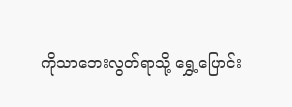ကိုသာဘေးလွတ်ရာသို့ ရွှေ့ပြောင်း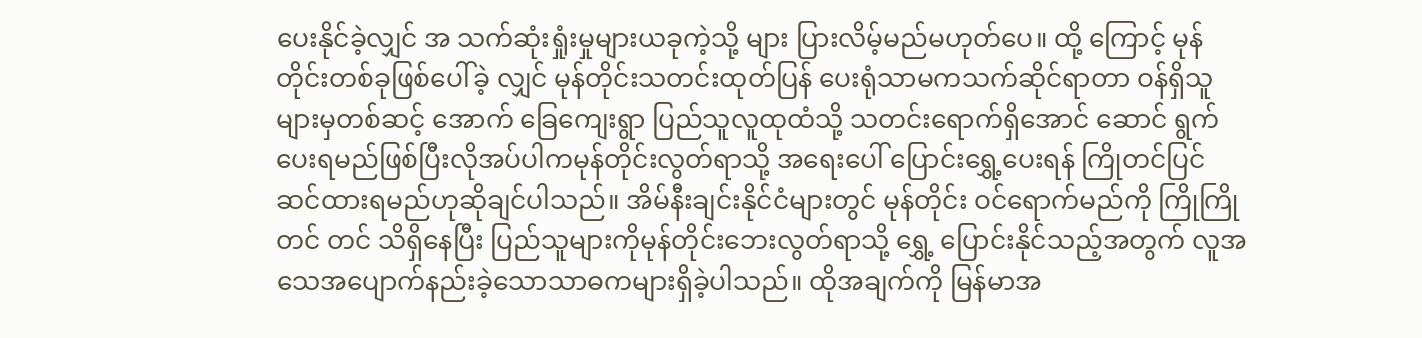ပေးနိုင်ခဲ့လျှင် အ သက်ဆုံးရှုံးမှုများယခုကဲ့သို့ များ ပြားလိမ့်မည်မဟုတ်ပေ။ ထို့ ကြောင့် မုန်တိုင်းတစ်ခုဖြစ်ပေါ်ခဲ့ လျှင် မုန်တိုင်းသတင်းထုတ်ပြန် ပေးရုံသာမကသက်ဆိုင်ရာတာ ဝန်ရှိသူများမှတစ်ဆင့် အောက် ခြေကျေးရွာ ပြည်သူလူထုထံသို့ သတင်းရောက်ရှိအောင် ဆောင် ရွက်ပေးရမည်ဖြစ်ပြီးလိုအပ်ပါကမုန်တိုင်းလွတ်ရာသို့ အရေးပေါ် ပြောင်းရွှေ့ပေးရန် ကြိုတင်ပြင် ဆင်ထားရမည်ဟုဆိုချင်ပါသည်။ အိမ်နီးချင်းနိုင်ငံများတွင် မုန်တိုင်း ဝင်ရောက်မည်ကို ကြိုကြိုတင် တင် သိရှိနေပြီး ပြည်သူများကိုမုန်တိုင်းဘေးလွတ်ရာသို့ ရွှေ့ ပြောင်းနိုင်သည့်အတွက် လူအသေအပျောက်နည်းခဲ့သောသာဓကများရှိခဲ့ပါသည်။ ထိုအချက်ကို မြန်မာအ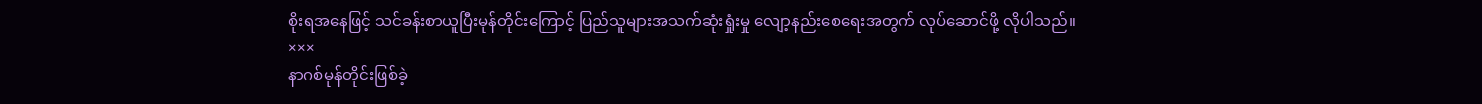စိုးရအနေဖြင့် သင်ခန်းစာယူပြီးမုန်တိုင်းကြောင့် ပြည်သူများအသက်ဆုံးရှုံးမှု လျော့နည်းစေရေးအတွက် လုပ်ဆောင်ဖို့ လိုပါသည်။
×××
နာဂစ်မုန်တိုင်းဖြစ်ခဲ့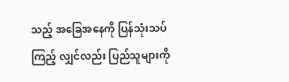သည့် အခြေအနေကို ပြန်သုံးသပ်ကြည့် လျှင်လည်း ပြည်သူများကို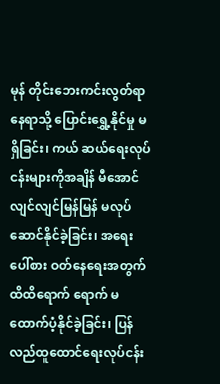မုန် တိုင်းဘေးကင်းလွတ်ရာနေရာသို့ ပြောင်းရွှေ့နိုင်မှု မရှိခြင်း၊ ကယ် ဆယ်ရေးလုပ်ငန်းများကိုအချိန် မီအောင် လျင်လျင်မြန်မြန် မလုပ်ဆောင်နိုင်ခဲ့ခြင်း၊ အရေးပေါ်စား ဝတ်နေရေးအတွက် ထိထိရောက် ရောက် မထောက်ပံ့နိုင်ခဲ့ခြင်း၊ ပြန်လည်ထူထောင်ရေးလုပ်ငန်း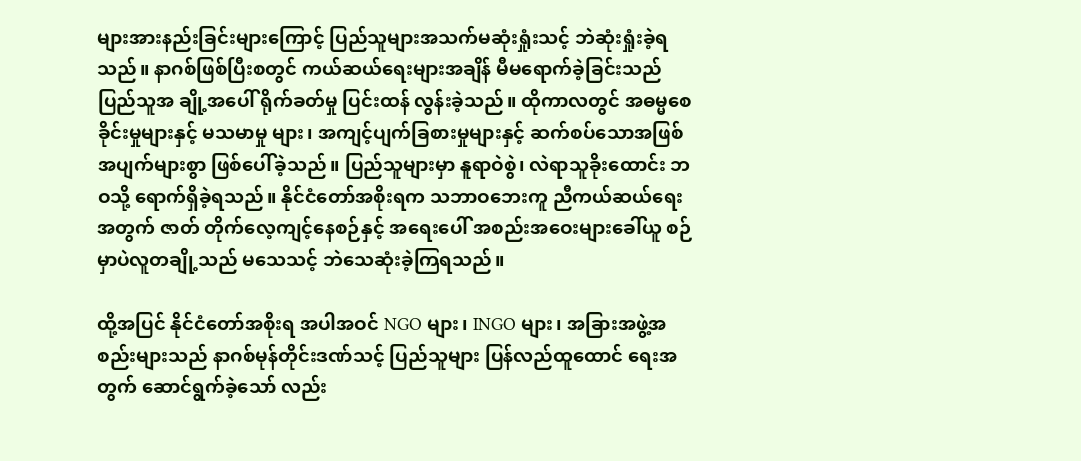များအားနည်းခြင်းများကြောင့် ပြည်သူများအသက်မဆုံးရှုံးသင့် ဘဲဆုံးရှုံးခဲ့ရသည်။ နာဂစ်ဖြစ်ပြီးစတွင် ကယ်ဆယ်ရေးများအချိန် မီမရောက်ခဲ့ခြင်းသည် ပြည်သူအ ချို့အပေါ် ရိုက်ခတ်မှု ပြင်းထန် လွန်းခဲ့သည်။ ထိုကာလတွင် အဓမ္မစေခိုင်းမှုများနှင့် မသမာမှု များ၊ အကျင့်ပျက်ခြစားမှုများနှင့် ဆက်စပ်သောအဖြစ်အပျက်များစွာ ဖြစ်ပေါ်ခဲ့သည်။ ပြည်သူများမှာ နူရာဝဲစွဲ၊ လဲရာသူခိုးထောင်း ဘဝသို့ ရောက်ရှိခဲ့ရသည်။ နိုင်ငံတော်အစိုးရက သဘာဝဘေးကူ ညီကယ်ဆယ်ရေးအတွက် ဇာတ် တိုက်လေ့ကျင့်နေစဉ်နှင့် အရေးပေါ် အစည်းအဝေးများခေါ်ယူ စဉ်မှာပဲလူတချို့သည် မသေသင့် ဘဲသေဆုံးခဲ့ကြရသည်။

ထို့အပြင် နိုင်ငံတော်အစိုးရ အပါအဝင် NGO များ၊ INGO များ၊ အခြားအဖွဲ့အစည်းများသည် နာဂစ်မုန်တိုင်းဒဏ်သင့် ပြည်သူများ ပြန်လည်ထူထောင် ရေးအတွက် ဆောင်ရွက်ခဲ့သော် လည်း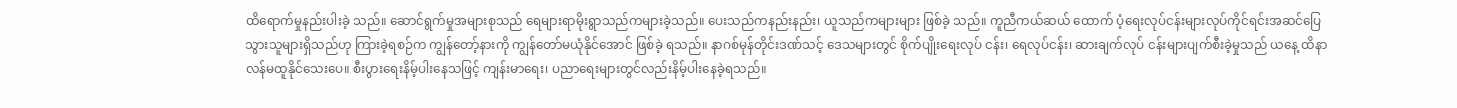ထိရောက်မှုနည်းပါးခဲ့ သည်။ ဆောင်ရွက်မှုအများစုသည် ရေများရာမိုးရွာသည်ကများခဲ့သည်။ ပေးသည်ကနည်းနည်း၊ ယူသည်ကများများ ဖြစ်ခဲ့ သည်။ ကူညီကယ်ဆယ် ထောက် ပံ့ရေးလုပ်ငန်းများလုပ်ကိုင်ရင်းအဆင်ပြေသွားသူများရှိသည်ဟု ကြားခဲ့ရစဉ်က ကျွန်တော့်နားကို ကျွန်တော်မယုံနိုင်အောင် ဖြစ်ခဲ့ ရသည်။ နာဂစ်မုန်တိုင်းဒဏ်သင့် ဒေသများတွင် စိုက်ပျိုးရေးလုပ် ငန်း၊ ရေလုပ်ငန်း၊ ဆားချက်လုပ် ငန်းများပျက်စီးခဲ့မှုသည် ယနေ့ ထိနာလန်မထူနိုင်သေးပေ။ စီးပွားရေးနိမ့်ပါးနေသဖြင့် ကျန်းမာရေး၊ ပညာရေးများတွင်လည်းနိမ့်ပါးနေခဲ့ရသည်။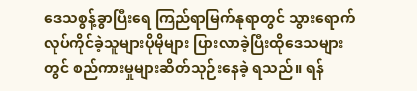ဒေသစွန့်ခွာပြီးရေ ကြည်ရာမြက်နုရာတွင် သွားရောက်လုပ်ကိုင်ခဲ့သူများပိုမိုများ ပြားလာခဲ့ပြီးထိုဒေသများတွင် စည်ကားမှုများဆိတ်သုဉ်းနေခဲ့ ရသည်။ ရန်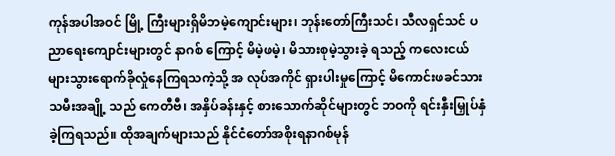ကုန်အပါအဝင် မြို့ ကြီးများရှိမိဘမဲ့ကျောင်းများ၊ ဘုန်းတော်ကြီးသင်၊ သီလရှင်သင် ပညာရေးကျောင်းများတွင် နာဂစ် ကြောင့် မိမဲ့ဖမဲ့၊ မိသားစုမဲ့သွားခဲ့ ရသည့် ကလေးငယ်များသွားရောက်ခိုလှုံနေကြရသကဲ့သို့ အ လုပ်အကိုင် ရှားပါးမှုကြောင့် မိကောင်းဖခင်သားသမီးအချို့ သည် ကေတီဗီ၊ အနှိပ်ခန်းနှင့် စားသောက်ဆိုင်များတွင် ဘဝကို ရင်းနှီးမြှုပ်နှံခဲ့ကြရသည်။ ထိုအချက်များသည် နိုင်ငံတော်အစိုးရနာဂစ်မုန်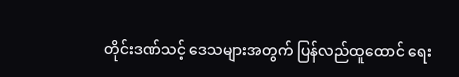တိုင်းဒဏ်သင့် ဒေသများအတွက် ပြန်လည်ထူထောင် ရေး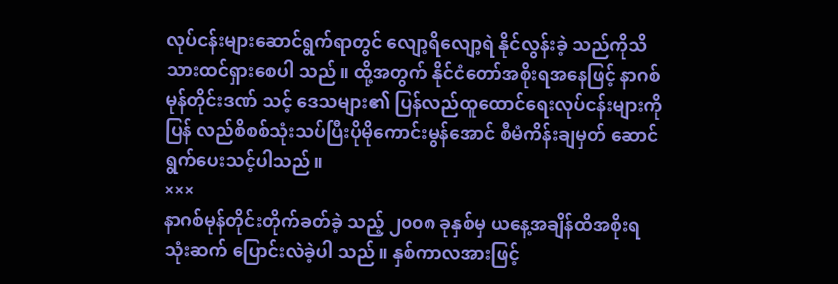လုပ်ငန်းများဆောင်ရွက်ရာတွင် လျော့ရိလျော့ရဲ နိုင်လွန်းခဲ့ သည်ကိုသိသားထင်ရှားစေပါ သည်။ ထို့အတွက် နိုင်ငံတော်အစိုးရအနေဖြင့် နာဂစ်မုန်တိုင်းဒဏ် သင့် ဒေသများ၏ ပြန်လည်ထူထောင်ရေးလုပ်ငန်းများကို ပြန် လည်စိစစ်သုံးသပ်ပြီးပိုမိုကောင်းမွန်အောင် စီမံကိန်းချမှတ် ဆောင်ရွက်ပေးသင့်ပါသည်။
×××
နာဂစ်မုန်တိုင်းတိုက်ခတ်ခဲ့ သည့် ၂၀၀၈ ခုနှစ်မှ ယနေ့အချိန်ထိအစိုးရသုံးဆက် ပြောင်းလဲခဲ့ပါ သည်။ နှစ်ကာလအားဖြင့်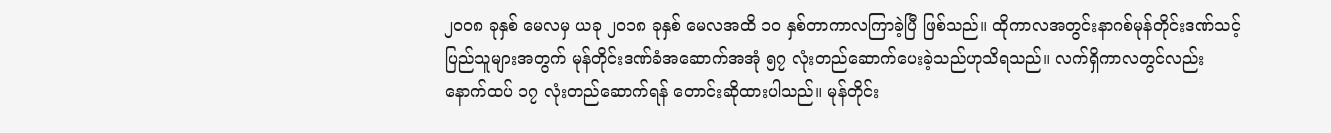၂၀၀၈ ခုနှစ် မေလမှ ယခု ၂၀၁၈ ခုနှစ် မေလအထိ ၁၀ နှစ်တာကာလကြာခဲ့ပြီ ဖြစ်သည်။ ထိုကာလအတွင်းနာဂစ်မုန်တိုင်းဒဏ်သင့် ပြည်သူများအတွက် မုန်တိုင်းဒဏ်ခံအဆောက်အအုံ ၅၇ လုံးတည်ဆောက်ပေးခဲ့သည်ဟုသိရသည်။ လက်ရှိကာလတွင်လည်းနောက်ထပ် ၁၇ လုံးတည်ဆောက်ရန် တောင်းဆိုထားပါသည်။ မုန်တိုင်း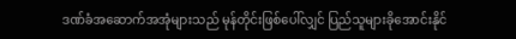ဒဏ်ခံအဆောက်အအုံများသည် မုန်တိုင်းဖြစ်ပေါ်လျှင် ပြည်သူများခိုအောင်းနိုင်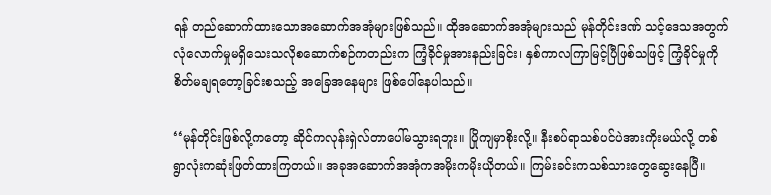ရန် တည်ဆောက်ထားသောအဆောက်အအုံများဖြစ်သည်။ ထိုအဆောက်အအုံများသည် မုန်တိုင်းဒဏ် သင့်ဒေသအတွက် လုံလောက်မှုမရှိသေးသလိုစဆောက်စဉ်ကတည်းက ကြံ့ခိုင်မှုအားနည်းခြင်း၊ နှစ်ကာလကြာမြင့်ပြီဖြစ်သဖြင့် ကြံ့ခိုင်မှုကိုစိတ်မချရတော့ခြင်းစသည့် အခြေအနေများ ဖြစ်ပေါ်နေပါသည်။

‘‘မုန်တိုင်းဖြစ်လို့ကတော့ ဆိုင်ကလုန်းရှဲလ်တာပေါ်မသွားရဘူး။ ပြိုကျမှာစိုးလို့။ နီးစပ်ရာသစ်ပင်ပဲအားကိုးမယ်လို့ တစ် ရွာလုံးကဆုံးဖြတ်ထားကြတယ်။ အခုအဆောက်အအုံကအမိုးကမိုးယိုတယ်။ ကြမ်းခင်းကသစ်သားတွေဆွေးနေပြီ။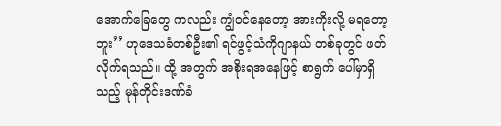အောက်ခြေတွေ ကလည်း ကျွံဝင်နေတော့ အားကိုးလို့ မရတော့ဘူး’’ ဟုဒေသခံတစ်ဦး၏ ရင်ဖွင့်သံကိုဂျာနယ် တစ်ခုတွင် ဖတ်လိုက်ရသည်။ ထို့ အတွက် အစိုးရအနေဖြင့် စာရွက် ပေါ်မှာရှိသည့် မုန်တိုင်းဒဏ်ခံ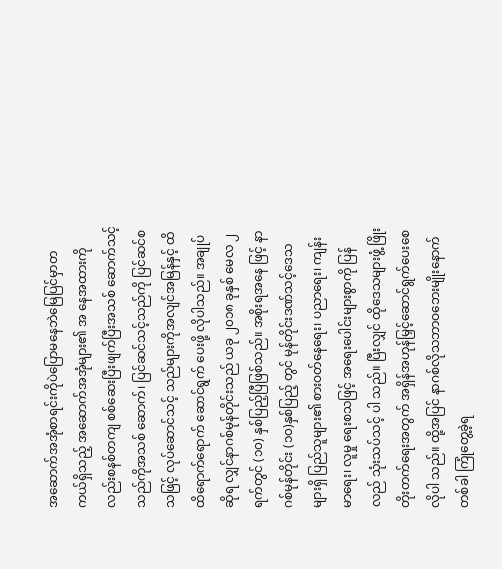အဆောက်အအုံစာရင်းကိုပဲပြောမနေဘဲမြေပြင်မှာတကယ်ရှိသည့် အဆောက်အအုံများ၏ အ နေအထားကိုလည်းစနစ်တကျ စစ်ဆေးပြီးဖျက်ပြီးအသစ် ဆောက်သင့်သည်ကိုအသစ် ဆောက်၊ ပြင်ဆင်သင့်သည်ကို ပြင်ဆင်စသဖြင့် လုပ်ဆောင်သင့် သည်များကိုအလျင်အမြန်နှင့် ထိထိရောက်ရောက် ဆောင်ရွက် ပေးဖို့ လိုပါသည်။ အချုပ်ဆိုရ လျှင်နာဂစ်မုန်တိုင်းသည် ယခု ၂၀၁၈ ခုနှစ် မေလ ၂ ရက်တွင် (၁၀) နှစ်ပြည့်ပြီဖြစ်သည်။ အစိုးရအနေ ဖြင့် နာဂစ်မုန်တိုင်း (၁၀)နှစ်ပြည့် တွင် မုန်တိုင်းဒဏ်သင့်ဒေသများရှိ ပြည်သူများ၏ စားဝတ်နေရေး၊ ပညာရေး၊ ကျန်းမာရေး၊ လူမှု ရေးစသဖြင့် အရေးပေါင်းများစွာကို ပြန်လည် သုံးသပ်သင့် ပါ သည်။ ပြီးလျှင် ထိုဒေသများဖွံ့ ဖြိုးတိုးတက်ရေးအတွက် အရှိန်အဟုန်မြှင့်ဆောင်ရွက်ပေးစေလိုပါ သည်။ ထို့အပြင် နာဂစ်လိုသဘာဝဘေးမျိုးနောက်တစ်ခါ ကြုံတွေ့ခဲ့ရ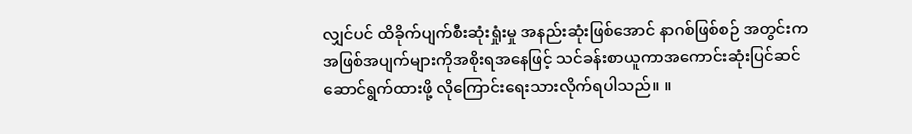လျှင်ပင် ထိခိုက်ပျက်စီးဆုံးရှုံးမှု အနည်းဆုံးဖြစ်အောင် နာဂစ်ဖြစ်စဉ် အတွင်းကအဖြစ်အပျက်များကိုအစိုးရအနေဖြင့် သင်ခန်းစာယူကာအကောင်းဆုံးပြင်ဆင်ဆောင်ရွက်ထားဖို့ လိုကြောင်းရေးသားလိုက်ရပါသည်။ ။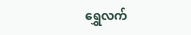ရွှေလက်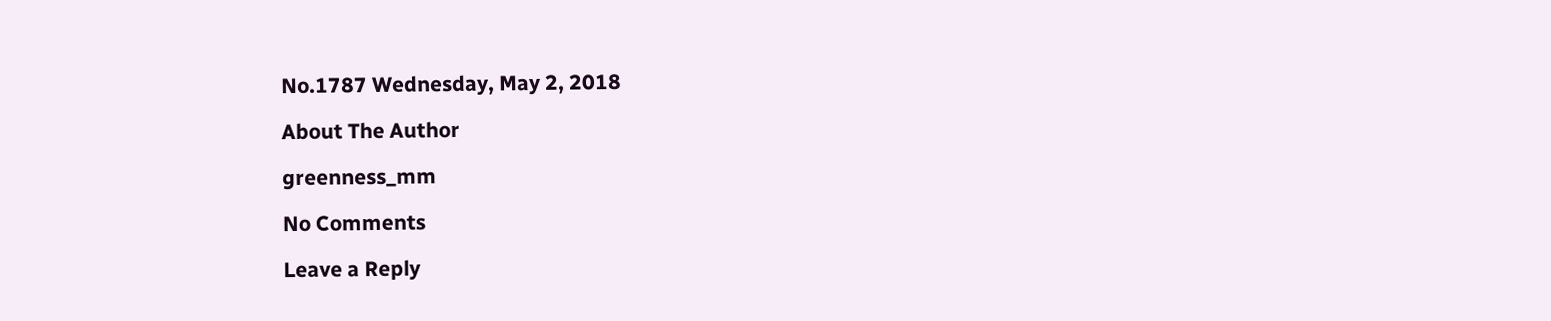No.1787 Wednesday, May 2, 2018

About The Author

greenness_mm

No Comments

Leave a Reply